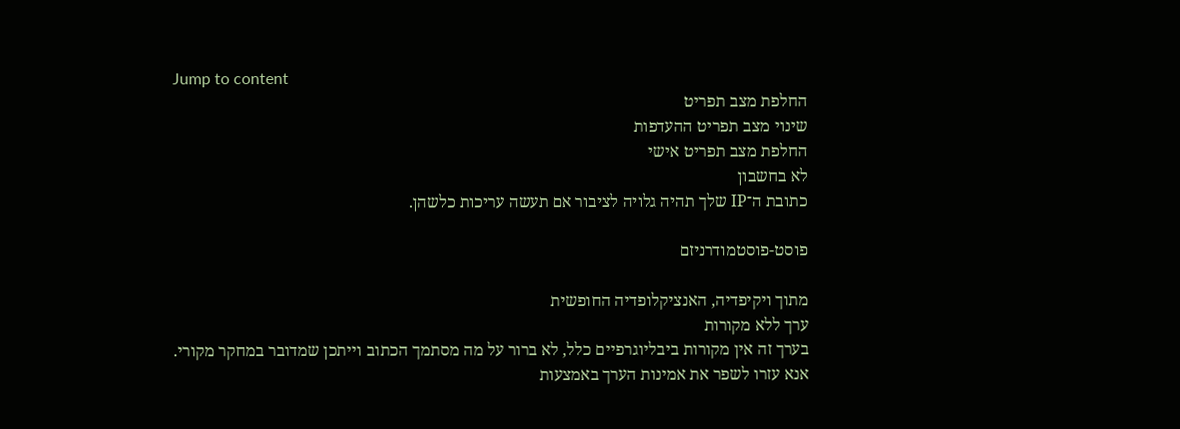Jump to content
החלפת מצב תפריט
שינוי מצב תפריט ההעדפות
החלפת מצב תפריט אישי
לא בחשבון
כתובת ה־IP שלך תהיה גלויה לציבור אם תעשה עריכות כלשהן.

פוסט-פוסטמודרניזם

מתוך ויקיפדיה, האנציקלופדיה החופשית
ערך ללא מקורות
בערך זה אין מקורות ביבליוגרפיים כלל, לא ברור על מה מסתמך הכתוב וייתכן שמדובר במחקר מקורי.
אנא עזרו לשפר את אמינות הערך באמצעות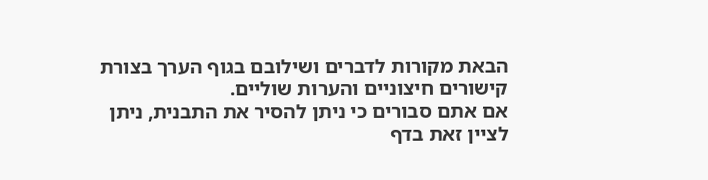הבאת מקורות לדברים ושילובם בגוף הערך בצורת קישורים חיצוניים והערות שוליים.
אם אתם סבורים כי ניתן להסיר את התבנית, ניתן לציין זאת בדף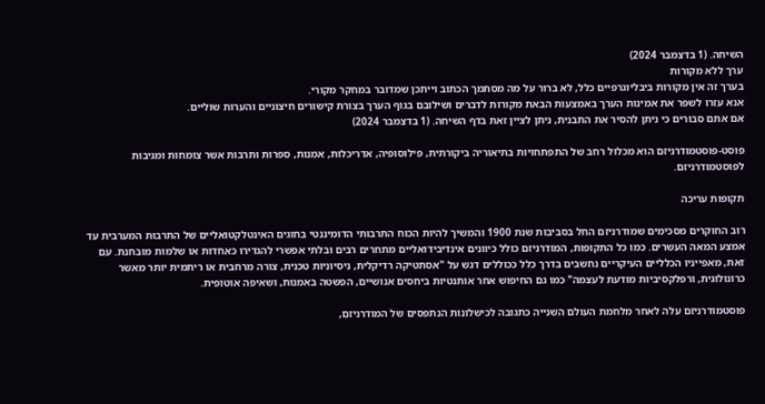השיחה. (1 בדצמבר 2024)
ערך ללא מקורות
בערך זה אין מקורות ביבליוגרפיים כלל, לא ברור על מה מסתמך הכתוב וייתכן שמדובר במחקר מקורי.
אנא עזרו לשפר את אמינות הערך באמצעות הבאת מקורות לדברים ושילובם בגוף הערך בצורת קישורים חיצוניים והערות שוליים.
אם אתם סבורים כי ניתן להסיר את התבנית, ניתן לציין זאת בדף השיחה. (1 בדצמבר 2024)

פוסט-פוסטמודרניזם הוא מכלול רחב של התפתחויות בתיאוריה ביקורתית, פילוסופיה, אדריכלות, אמנות, ספרות ותרבות אשר צומחות ומגיבות לפוסטמודרניזם.

תקופות עריכה

רוב החוקרים מסכימים שמודרניזם החל בסביבות שנת 1900 והמשיך להיות הכוח התרבותי הדומיננטי בחוגים האינטלקטואליים של התרבות המערבית עד אמצע המאה העשרים. כמו כל התקופות, המודרניזם כולל כיוונים אינדיבידואליים מתחרים רבים ובלתי אפשרי להגדירו כאחדות או שלמות מובחנת. עם זאת, מאפייניו הכלליים העיקריים נחשבים בדרך כלל ככוללים דגש על "אסתטיקה רדיקלית, ניסיוניות טכנית, צורה מרחבית או ריתמית יותר מאשר כרונולוגית, ורפלקסיביות מודעת לעצמה" כמו גם החיפוש אחר אותנטיות ביחסים אנושיים, הפשטה באמנות, ושאיפה אוטופית.

פוסטמודרניזם עלה לאחר מלחמת העולם השנייה כתגובה לכישלונות הנתפסים של המודרניזם,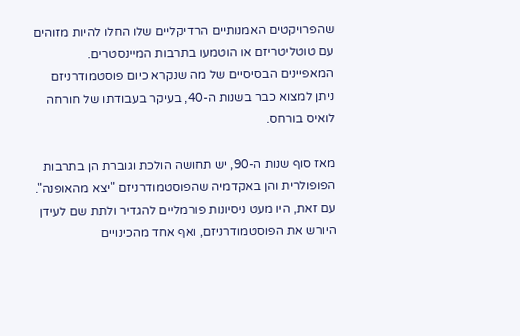שהפרויקטים האמנותיים הרדיקליים שלו החלו להיות מזוהים עם טוטליטריזם או הוטמעו בתרבות המיינסטרים. המאפיינים הבסיסיים של מה שנקרא כיום פוסטמודרניזם ניתן למצוא כבר בשנות ה-40, בעיקר בעבודתו של חורחה לואיס בורחס.

מאז סוף שנות ה-90, יש תחושה הולכת וגוברת הן בתרבות הפופולרית והן באקדמיה שהפוסטמודרניזם "יצא מהאופנה". עם זאת, היו מעט ניסיונות פורמליים להגדיר ולתת שם לעידן היורש את הפוסטמודרניזם, ואף אחד מהכינויים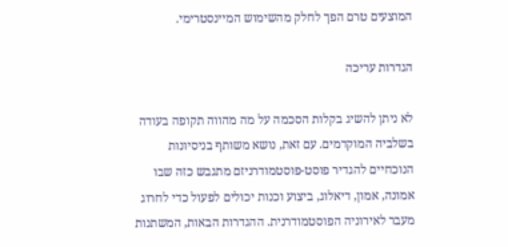המוצעים טרם הפך לחלק מהשימוש המיינסטרימי.

הגדרות עריכה

לא ניתן להשיג בקלות הסכמה על מה מהווה תקופה בעודה בשלביה המוקדמים. עם זאת, נושא משותף בניסיונות הנוכחיים להגדיר פוסט-פוסטמודרניזם מתגבש כזה שבו אמונה, אמון, דיאלוג, ביצוע וכנות יכולים לפעול כדי לחרוג מעבר לאירוניה הפוסטמודרנית. ההגדרות הבאות, המשתנות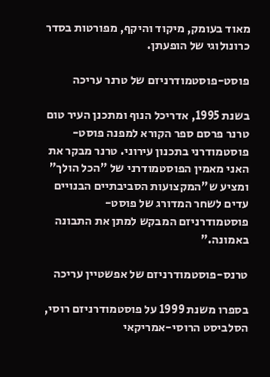מאוד בעומק, מיקוד והיקף, מפורטות בסדר כרונולוגי של הופעתן.

פוסט-פוסטמודרניזם של טרנר עריכה

בשנת 1995, אדריכל הנוף ומתכנן העיר טום טרנר פרסם ספר הקורא למפנה פוסט-פוסטמודרני בתכנון עירוני. טרנר מבקר את האני מאמין הפוסטמודרני של "הכל הולך" ומציע ש"המקצועות הסביבתיים הבנויים עדים לשחר המדורג של פוסט-פוסטמודרניזם המבקש למתן את התבונה באמונה."

טרנס-פוסטמודרניזם של אפשטיין עריכה

בספרו משנת 1999 על פוסטמודרניזם רוסי, הסלביסט הרוסי-אמריקאי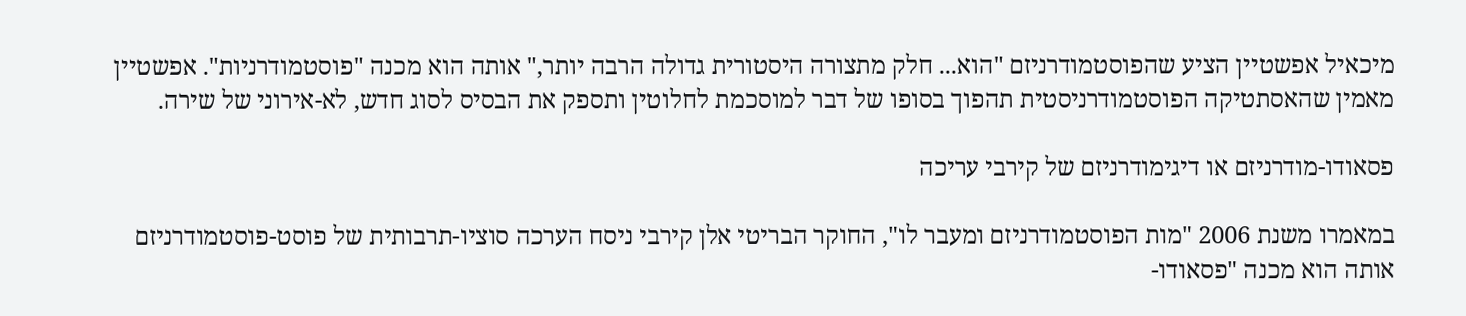מיכאיל אפשטיין הציע שהפוסטמודרניזם "הוא... חלק מתצורה היסטורית גדולה הרבה יותר," אותה הוא מכנה "פוסטמודרניות". אפשטיין מאמין שהאסתטיקה הפוסטמודרניסטית תהפוך בסופו של דבר למוסכמת לחלוטין ותספק את הבסיס לסוג חדש, לא-אירוני של שירה.

פסאודו-מודרניזם או דיגימודרניזם של קירבי עריכה

במאמרו משנת 2006 "מות הפוסטמודרניזם ומעבר לו", החוקר הבריטי אלן קירבי ניסח הערכה סוציו-תרבותית של פוסט-פוסטמודרניזם אותה הוא מכנה "פסאודו-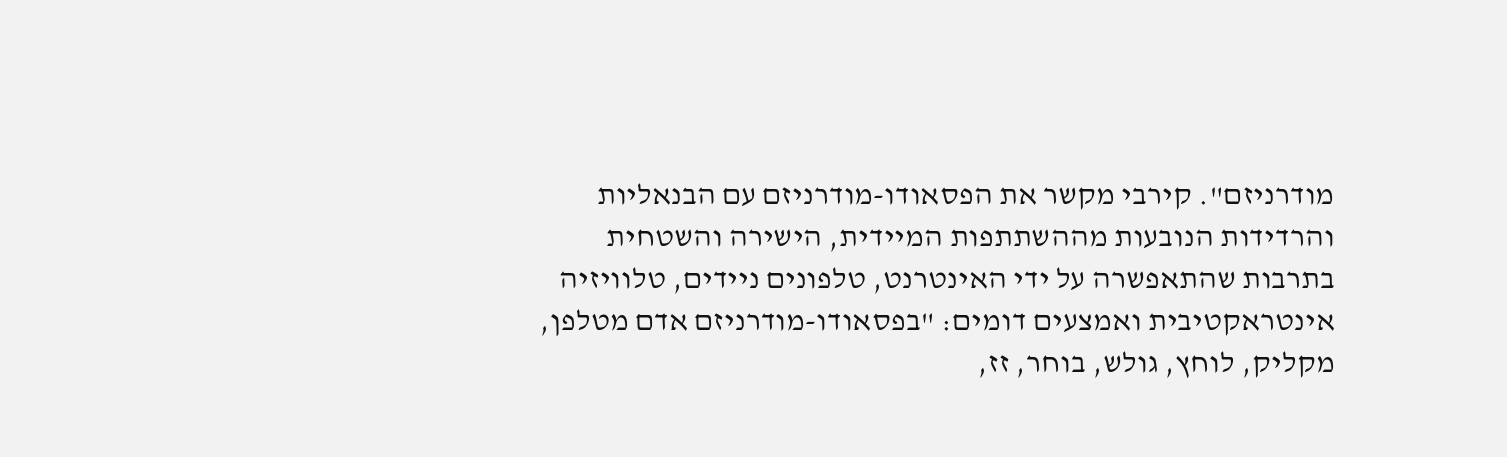מודרניזם". קירבי מקשר את הפסאודו-מודרניזם עם הבנאליות והרדידות הנובעות מההשתתפות המיידית, הישירה והשטחית בתרבות שהתאפשרה על ידי האינטרנט, טלפונים ניידים, טלוויזיה אינטראקטיבית ואמצעים דומים: "בפסאודו-מודרניזם אדם מטלפן, מקליק, לוחץ, גולש, בוחר, זז,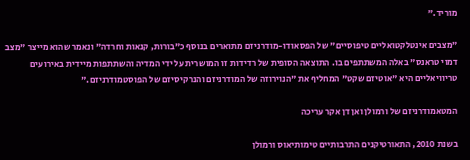מוריד."

"מצבים אינטלקטואליים טיפוסיים" של הפסאודו-מודרניזם מתוארים בנוסף כ"בורות, קנאות וחרדה" ונאמר שהוא מייצר "מצב דמוי טראנס" באלה המשתתפים בו. התוצאה הסופית של רדידות זו המושרית על ידי המדיה והשתתפות מיידית באירועים טריוויאליים היא "אוטיזם שקט" המחליף את "הנוירוזה של המודרניזם והנרקיסיזם של הפוסטמודרניזם."

המטאמודרניזם של ורמולן ואן דן אקר עריכה

בשנת 2010, התאורטיקנים התרבותיים טימותיאוס ורמולן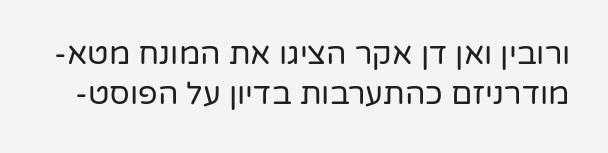ורובין ואן דן אקר הציגו את המונח מטא-מודרניזם כהתערבות בדיון על הפוסט-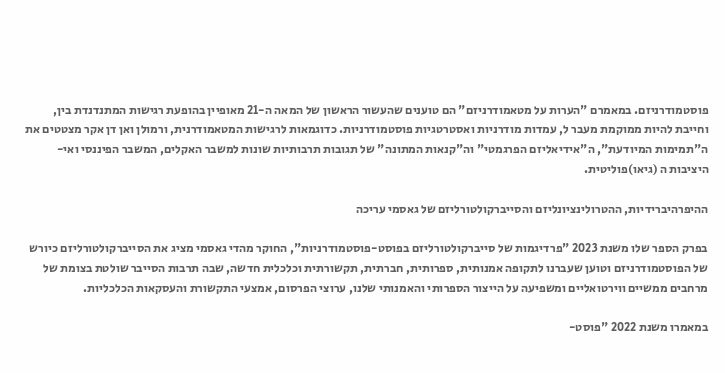פוסטמודרניזם. במאמרם "הערות על מטאמודרניזם" הם טוענים שהעשור הראשון של המאה ה-21 מאופיין בהופעת רגישות המתנדנדת בין, וחייבת להיות ממוקמת מעבר ל, עמדות מודרניות ואסטרטגיות פוסטמודרניות. כדוגמאות לרגישות המטאמודרנית, ורמולן ואן דן אקר מצטטים את ה"תמימות המיודעת", ה"אידיאליזם הפרגמטי" וה"קנאות המתונה" של תגובות תרבותיות שונות למשבר האקלים, המשבר הפיננסי ואי-היציבות ה (גיאו)פוליטית.

ההיפרהיברידיות, ההטרולינציונליזם והסייברקולטורליזם של גאסמי עריכה

בפרק הספר שלו משנת 2023 "פרדיגמות של סייברקולטורליזם בפוסט-פוסטמודרניות", החוקר מהדי גאסמי מציג את הסייברקולטורליזם כיורש של הפוסטמודרניזם וטוען שעברנו לתקופה אמנותית, ספרותית, חברתית, תקשורתית וכלכלית חדשה, שבה תרבות הסייבר שולטת בצומת של מרחבים ממשיים ווירטואליים ומשפיעה על הייצור הספרותי והאמנותי שלנו, ערוצי הפרסום, אמצעי התקשורת והעסקאות הכלכליות.

במאמרו משנת 2022 "פוסט-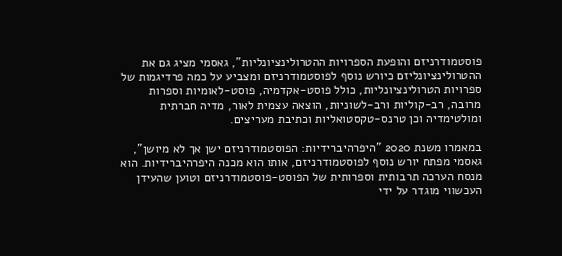פוסטמודרניזם והופעת הספרויות ההטרולינציונליות", גאסמי מציג גם את ההטרולינציונליזם כיורש נוסף לפוסטמודרניזם ומצביע על כמה פרדיגמות של ספרויות הטרולינציונליות, כולל פוסט-אקדמיה, פוסט-לאומיות וספרות מרובה, רב-קוליות ורב-לשוניות, הוצאה עצמית לאור, מדיה חברתית ומולטימדיה וכן טרנס-טקסטואליות וכתיבת מעריצים.

במאמרו משנת 2020 "היפרהיברידיות: הפוסטמודרניזם ישן אך לא מיושן", גאסמי מפתח יורש נוסף לפוסטמודרניזם, אותו הוא מכנה היפרהיברידיות. הוא מנסח הערכה תרבותית וספרותית של הפוסט-פוסטמודרניזם וטוען שהעידן העכשווי מוגדר על ידי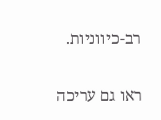רב-כיווניות.

ראו גם עריכה